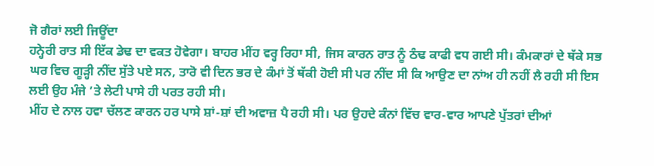ਜੋ ਗੈਰਾਂ ਲਈ ਜਿਊਂਦਾ
ਹਨ੍ਹੇਰੀ ਰਾਤ ਸੀ ਇੱਕ ਡੇਢ ਦਾ ਵਕਤ ਹੋਵੇਗਾ। ਬਾਹਰ ਮੀਂਹ ਵਰ੍ਹ ਰਿਹਾ ਸੀ, ਜਿਸ ਕਾਰਨ ਰਾਤ ਨੂੰ ਠੰਢ ਕਾਫੀ ਵਧ ਗਈ ਸੀ। ਕੰਮਕਾਰਾਂ ਦੇ ਥੱਕੇ ਸਭ ਘਰ ਵਿਚ ਗੂੜ੍ਹੀ ਨੀਂਦ ਸੁੱਤੇ ਪਏ ਸਨ, ਤਾਰੋ ਵੀ ਦਿਨ ਭਰ ਦੇ ਕੰਮਾਂ ਤੋਂ ਥੱਕੀ ਹੋਈ ਸੀ ਪਰ ਨੀਂਦ ਸੀ ਕਿ ਆਉਣ ਦਾ ਨਾਂਅ ਹੀ ਨਹੀਂ ਲੈ ਰਹੀ ਸੀ ਇਸ ਲਈ ਉਹ ਮੰਜੇ ’ਤੇ ਲੇਟੀ ਪਾਸੇ ਹੀ ਪਰਤ ਰਹੀ ਸੀ।
ਮੀਂਹ ਦੇ ਨਾਲ ਹਵਾ ਚੱਲਣ ਕਾਰਨ ਹਰ ਪਾਸੇ ਸ਼ਾਂ-ਸ਼ਾਂ ਦੀ ਅਵਾਜ਼ ਪੈ ਰਹੀ ਸੀ। ਪਰ ਉਹਦੇ ਕੰਨਾਂ ਵਿੱਚ ਵਾਰ-ਵਾਰ ਆਪਣੇ ਪੁੱਤਰਾਂ ਦੀਆਂ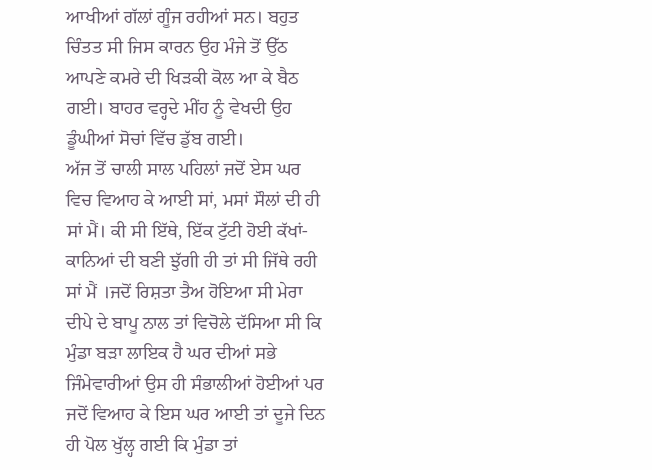ਆਖੀਆਂ ਗੱਲਾਂ ਗੂੰਜ ਰਹੀਆਂ ਸਨ। ਬਹੁਤ ਚਿੰਤਤ ਸੀ ਜਿਸ ਕਾਰਨ ਉਹ ਮੰਜੇ ਤੋਂ ਉੱਠ ਆਪਣੇ ਕਮਰੇ ਦੀ ਖਿੜਕੀ ਕੋਲ ਆ ਕੇ ਬੈਠ ਗਈ। ਬਾਹਰ ਵਰ੍ਹਦੇ ਮੀਂਹ ਨੂੰ ਵੇਖਦੀ ਉਹ ਡੂੰਘੀਆਂ ਸੋਚਾਂ ਵਿੱਚ ਡੁੱਬ ਗਈ।
ਅੱਜ ਤੋਂ ਚਾਲੀ ਸਾਲ ਪਹਿਲਾਂ ਜਦੋਂ ਏਸ ਘਰ ਵਿਚ ਵਿਆਹ ਕੇ ਆਈ ਸਾਂ, ਮਸਾਂ ਸੌਲਾਂ ਦੀ ਹੀ ਸਾਂ ਮੈਂ। ਕੀ ਸੀ ਇੱਥੇ, ਇੱਕ ਟੁੱਟੀ ਹੋਈ ਕੱਖਾਂ-ਕਾਨਿਆਂ ਦੀ ਬਣੀ ਝੁੱਗੀ ਹੀ ਤਾਂ ਸੀ ਜਿੱਥੇ ਰਹੀ ਸਾਂ ਮੈਂ ।ਜਦੋਂ ਰਿਸ਼ਤਾ ਤੈਅ ਹੋਇਆ ਸੀ ਮੇਰਾ ਦੀਪੇ ਦੇ ਬਾਪੂ ਨਾਲ ਤਾਂ ਵਿਚੋਲੇ ਦੱਸਿਆ ਸੀ ਕਿ ਮੁੰਡਾ ਬੜਾ ਲਾਇਕ ਹੈ ਘਰ ਦੀਆਂ ਸਭੇ ਜਿੰਮੇਵਾਰੀਆਂ ਉਸ ਹੀ ਸੰਭਾਲੀਆਂ ਹੋਈਆਂ ਪਰ ਜਦੋਂ ਵਿਆਹ ਕੇ ਇਸ ਘਰ ਆਈ ਤਾਂ ਦੂਜੇ ਦਿਨ ਹੀ ਪੋਲ ਖੁੱਲ੍ਹ ਗਈ ਕਿ ਮੁੰਡਾ ਤਾਂ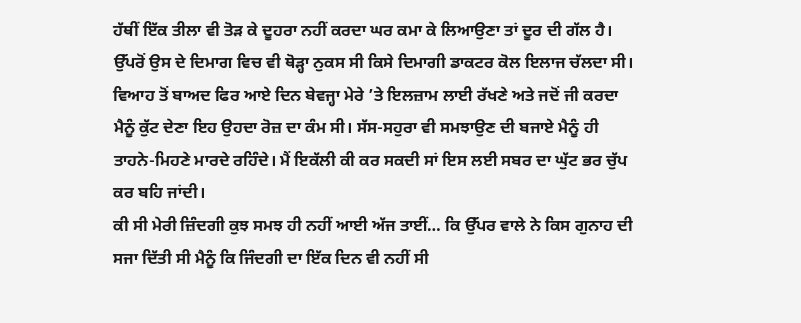ਹੱਥੀਂ ਇੱਕ ਤੀਲਾ ਵੀ ਤੋੜ ਕੇ ਦੂਹਰਾ ਨਹੀਂ ਕਰਦਾ ਘਰ ਕਮਾ ਕੇ ਲਿਆਉਣਾ ਤਾਂ ਦੂਰ ਦੀ ਗੱਲ ਹੈ।
ਉੱਪਰੋਂ ਉਸ ਦੇ ਦਿਮਾਗ ਵਿਚ ਵੀ ਥੋੜ੍ਹਾ ਨੁਕਸ ਸੀ ਕਿਸੇ ਦਿਮਾਗੀ ਡਾਕਟਰ ਕੋਲ ਇਲਾਜ ਚੱਲਦਾ ਸੀ। ਵਿਆਹ ਤੋਂ ਬਾਅਦ ਫਿਰ ਆਏ ਦਿਨ ਬੇਵਜ੍ਹਾ ਮੇਰੇ ’ਤੇ ਇਲਜ਼ਾਮ ਲਾਈ ਰੱਖਣੇ ਅਤੇ ਜਦੋਂ ਜੀ ਕਰਦਾ ਮੈਨੂੰ ਕੁੱਟ ਦੇਣਾ ਇਹ ਉਹਦਾ ਰੋਜ਼ ਦਾ ਕੰਮ ਸੀ। ਸੱਸ-ਸਹੁਰਾ ਵੀ ਸਮਝਾਉਣ ਦੀ ਬਜਾਏ ਮੈਨੂੰ ਹੀ ਤਾਹਨੇ-ਮਿਹਣੇ ਮਾਰਦੇ ਰਹਿੰਦੇ। ਮੈਂ ਇਕੱਲੀ ਕੀ ਕਰ ਸਕਦੀ ਸਾਂ ਇਸ ਲਈ ਸਬਰ ਦਾ ਘੁੱਟ ਭਰ ਚੁੱਪ ਕਰ ਬਹਿ ਜਾਂਦੀ।
ਕੀ ਸੀ ਮੇਰੀ ਜ਼ਿੰਦਗੀ ਕੁਝ ਸਮਝ ਹੀ ਨਹੀਂ ਆਈ ਅੱਜ ਤਾਈਂ… ਕਿ ਉੱਪਰ ਵਾਲੇ ਨੇ ਕਿਸ ਗੁਨਾਹ ਦੀ ਸਜਾ ਦਿੱਤੀ ਸੀ ਮੈਨੂੰ ਕਿ ਜਿੰਦਗੀ ਦਾ ਇੱਕ ਦਿਨ ਵੀ ਨਹੀਂ ਸੀ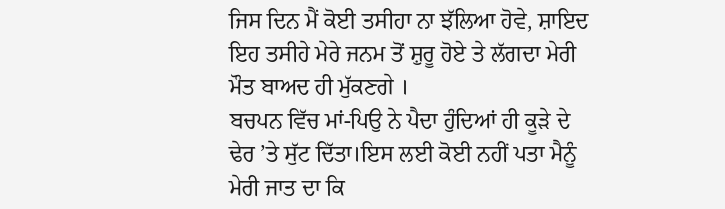ਜਿਸ ਦਿਨ ਮੈਂ ਕੋਈ ਤਸੀਹਾ ਨਾ ਝੱਲਿਆ ਹੋਵੇ, ਸ਼ਾਇਦ ਇਹ ਤਸੀਹੇ ਮੇਰੇ ਜਨਮ ਤੋਂ ਸ਼ੁਰੂ ਹੋਏ ਤੇ ਲੱਗਦਾ ਮੇਰੀ ਮੌਤ ਬਾਅਦ ਹੀ ਮੁੱਕਣਗੇ ।
ਬਚਪਨ ਵਿੱਚ ਮਾਂ-ਪਿਉ ਨੇ ਪੈਦਾ ਹੁੰਦਿਆਂ ਹੀ ਕੂੜੇ ਦੇ ਢੇਰ ’ਤੇ ਸੁੱਟ ਦਿੱਤਾ।ਇਸ ਲਈ ਕੋਈ ਨਹੀਂ ਪਤਾ ਮੈਨੂੰ ਮੇਰੀ ਜਾਤ ਦਾ ਕਿ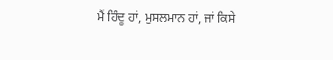ਮੈਂ ਹਿੰਦੂ ਹਾਂ, ਮੁਸਲਮਾਨ ਹਾਂ, ਜਾਂ ਕਿਸੇ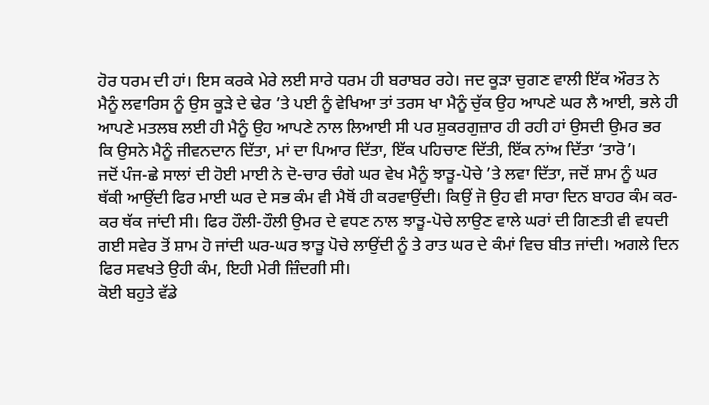ਹੋਰ ਧਰਮ ਦੀ ਹਾਂ। ਇਸ ਕਰਕੇ ਮੇਰੇ ਲਈ ਸਾਰੇ ਧਰਮ ਹੀ ਬਰਾਬਰ ਰਹੇ। ਜਦ ਕੂੜਾ ਚੁਗਣ ਵਾਲੀ ਇੱਕ ਔਰਤ ਨੇ ਮੈਨੂੰ ਲਵਾਰਿਸ ਨੂੰ ਉਸ ਕੂੜੇ ਦੇ ਢੇਰ ’ਤੇ ਪਈ ਨੂੰ ਵੇਖਿਆ ਤਾਂ ਤਰਸ ਖਾ ਮੈਨੂੰ ਚੁੱਕ ਉਹ ਆਪਣੇ ਘਰ ਲੈ ਆਈ, ਭਲੇ ਹੀ ਆਪਣੇ ਮਤਲਬ ਲਈ ਹੀ ਮੈਨੂੰ ਉਹ ਆਪਣੇ ਨਾਲ ਲਿਆਈ ਸੀ ਪਰ ਸ਼ੁਕਰਗੁਜ਼ਾਰ ਹੀ ਰਹੀ ਹਾਂ ਉਸਦੀ ਉਮਰ ਭਰ ਕਿ ਉਸਨੇ ਮੈਨੂੰ ਜੀਵਨਦਾਨ ਦਿੱਤਾ, ਮਾਂ ਦਾ ਪਿਆਰ ਦਿੱਤਾ, ਇੱਕ ਪਹਿਚਾਣ ਦਿੱਤੀ, ਇੱਕ ਨਾਂਅ ਦਿੱਤਾ ‘ਤਾਰੋ’।
ਜਦੋਂ ਪੰਜ-ਛੇ ਸਾਲਾਂ ਦੀ ਹੋਈ ਮਾਈ ਨੇ ਦੋ-ਚਾਰ ਚੰਗੇ ਘਰ ਵੇਖ ਮੈਨੂੰ ਝਾੜੂ-ਪੋਚੇ ’ਤੇ ਲਵਾ ਦਿੱਤਾ, ਜਦੋਂ ਸ਼ਾਮ ਨੂੰ ਘਰ ਥੱਕੀ ਆਉਂਦੀ ਫਿਰ ਮਾਈ ਘਰ ਦੇ ਸਭ ਕੰਮ ਵੀ ਮੈਥੋਂ ਹੀ ਕਰਵਾਉਂਦੀ। ਕਿਉਂ ਜੋ ਉਹ ਵੀ ਸਾਰਾ ਦਿਨ ਬਾਹਰ ਕੰਮ ਕਰ-ਕਰ ਥੱਕ ਜਾਂਦੀ ਸੀ। ਫਿਰ ਹੌਲੀ-ਹੌਲੀ ਉਮਰ ਦੇ ਵਧਣ ਨਾਲ ਝਾੜੂ-ਪੋਚੇ ਲਾਉਣ ਵਾਲੇ ਘਰਾਂ ਦੀ ਗਿਣਤੀ ਵੀ ਵਧਦੀ ਗਈ ਸਵੇਰ ਤੋਂ ਸ਼ਾਮ ਹੋ ਜਾਂਦੀ ਘਰ-ਘਰ ਝਾੜੂ ਪੋਚੇ ਲਾਉਂਦੀ ਨੂੰ ਤੇ ਰਾਤ ਘਰ ਦੇ ਕੰਮਾਂ ਵਿਚ ਬੀਤ ਜਾਂਦੀ। ਅਗਲੇ ਦਿਨ ਫਿਰ ਸਵਖਤੇ ਉਹੀ ਕੰਮ, ਇਹੀ ਮੇਰੀ ਜ਼ਿੰਦਗੀ ਸੀ।
ਕੋਈ ਬਹੁਤੇ ਵੱਡੇ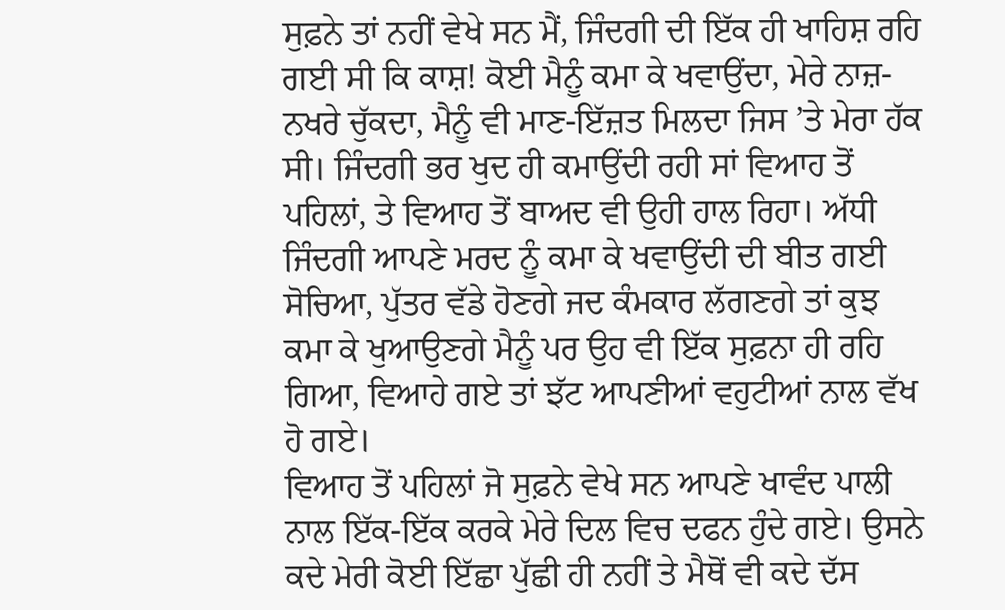ਸੁਫ਼ਨੇ ਤਾਂ ਨਹੀਂ ਵੇਖੇ ਸਨ ਮੈਂ, ਜਿੰਦਗੀ ਦੀ ਇੱਕ ਹੀ ਖਾਹਿਸ਼ ਰਹਿ ਗਈ ਸੀ ਕਿ ਕਾਸ਼! ਕੋਈ ਮੈਨੂੰ ਕਮਾ ਕੇ ਖਵਾਉਂਦਾ, ਮੇਰੇ ਨਾਜ਼-ਨਖਰੇ ਚੁੱਕਦਾ, ਮੈਨੂੰ ਵੀ ਮਾਣ-ਇੱਜ਼ਤ ਮਿਲਦਾ ਜਿਸ ’ਤੇ ਮੇਰਾ ਹੱਕ ਸੀ। ਜਿੰਦਗੀ ਭਰ ਖੁਦ ਹੀ ਕਮਾਉਂਦੀ ਰਹੀ ਸਾਂ ਵਿਆਹ ਤੋਂ ਪਹਿਲਾਂ, ਤੇ ਵਿਆਹ ਤੋਂ ਬਾਅਦ ਵੀ ਉਹੀ ਹਾਲ ਰਿਹਾ। ਅੱਧੀ ਜਿੰਦਗੀ ਆਪਣੇ ਮਰਦ ਨੂੰ ਕਮਾ ਕੇ ਖਵਾਉਂਦੀ ਦੀ ਬੀਤ ਗਈ ਸੋਚਿਆ, ਪੁੱਤਰ ਵੱਡੇ ਹੋਣਗੇ ਜਦ ਕੰਮਕਾਰ ਲੱਗਣਗੇ ਤਾਂ ਕੁਝ ਕਮਾ ਕੇ ਖੁਆਉਣਗੇ ਮੈਨੂੰ ਪਰ ਉਹ ਵੀ ਇੱਕ ਸੁਫ਼ਨਾ ਹੀ ਰਹਿ ਗਿਆ, ਵਿਆਹੇ ਗਏ ਤਾਂ ਝੱਟ ਆਪਣੀਆਂ ਵਹੁਟੀਆਂ ਨਾਲ ਵੱਖ ਹੋ ਗਏ।
ਵਿਆਹ ਤੋਂ ਪਹਿਲਾਂ ਜੋ ਸੁਫ਼ਨੇ ਵੇਖੇ ਸਨ ਆਪਣੇ ਖਾਵੰਦ ਪਾਲੀ ਨਾਲ ਇੱਕ-ਇੱਕ ਕਰਕੇ ਮੇਰੇ ਦਿਲ ਵਿਚ ਦਫਨ ਹੁੰਦੇ ਗਏ। ਉਸਨੇ ਕਦੇ ਮੇਰੀ ਕੋਈ ਇੱਛਾ ਪੁੱਛੀ ਹੀ ਨਹੀਂ ਤੇ ਮੈਥੋਂ ਵੀ ਕਦੇ ਦੱਸ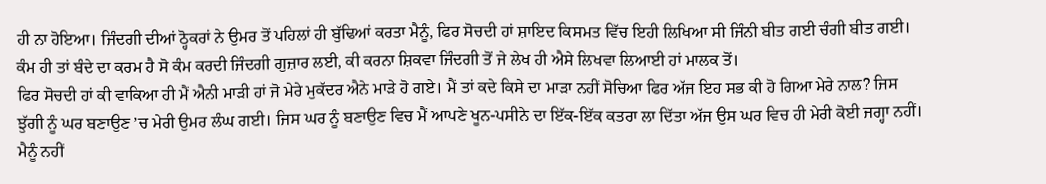ਹੀ ਨਾ ਹੋਇਆ। ਜਿੰਦਗੀ ਦੀਆਂ ਠ੍ਹੋਕਰਾਂ ਨੇ ਉਮਰ ਤੋਂ ਪਹਿਲਾਂ ਹੀ ਬੁੱਢਿਆਂ ਕਰਤਾ ਮੈਨੂੰ, ਫਿਰ ਸੋਚਦੀ ਹਾਂ ਸ਼ਾਇਦ ਕਿਸਮਤ ਵਿੱਚ ਇਹੀ ਲਿਖਿਆ ਸੀ ਜਿੰਨੀ ਬੀਤ ਗਈ ਚੰਗੀ ਬੀਤ ਗਈ। ਕੰਮ ਹੀ ਤਾਂ ਬੰਦੇ ਦਾ ਕਰਮ ਹੈ ਸੋ ਕੰਮ ਕਰਦੀ ਜਿੰਦਗੀ ਗੁਜ਼ਾਰ ਲਈ, ਕੀ ਕਰਨਾ ਸ਼ਿਕਵਾ ਜਿੰਦਗੀ ਤੋਂ ਜੇ ਲੇਖ ਹੀ ਐਸੇ ਲਿਖਵਾ ਲਿਆਈ ਹਾਂ ਮਾਲਕ ਤੋਂ।
ਫਿਰ ਸੋਚਦੀ ਹਾਂ ਕੀ ਵਾਕਿਆ ਹੀ ਮੈਂ ਐਨੀ ਮਾੜੀ ਹਾਂ ਜੋ ਮੇਰੇ ਮੁਕੱਦਰ ਐਨੇ ਮਾੜੇ ਹੋ ਗਏ। ਮੈਂ ਤਾਂ ਕਦੇ ਕਿਸੇ ਦਾ ਮਾੜਾ ਨਹੀਂ ਸੋਚਿਆ ਫਿਰ ਅੱਜ ਇਹ ਸਭ ਕੀ ਹੋ ਗਿਆ ਮੇਰੇ ਨਾਲ? ਜਿਸ ਝੁੱਗੀ ਨੂੰ ਘਰ ਬਣਾਉਣ ’ਚ ਮੇਰੀ ਉਮਰ ਲੰਘ ਗਈ। ਜਿਸ ਘਰ ਨੂੰ ਬਣਾਉਣ ਵਿਚ ਮੈਂ ਆਪਣੇ ਖੂਨ-ਪਸੀਨੇ ਦਾ ਇੱਕ-ਇੱਕ ਕਤਰਾ ਲਾ ਦਿੱਤਾ ਅੱਜ ਉਸ ਘਰ ਵਿਚ ਹੀ ਮੇਰੀ ਕੋਈ ਜਗ੍ਹਾ ਨਹੀਂ। ਮੈਨੂੰ ਨਹੀਂ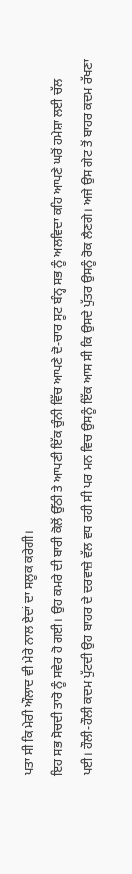ਪਤਾ ਸੀ ਕਿ ਮੇਰੀ ਔਲਾਦ ਵੀ ਮੇਰੇ ਨਾਲ ਏਦਾਂ ਦਾ ਸਲੂਕ ਕਰੇਗੀ।
ਇਹ ਸਭ ਸੋਚਦੀ ਤਾਰੋ ਨੂੰ ਸਵੇਰ ਹੋ ਗਈ। ਉਹ ਕਮਰੇ ਦੀ ਬਾਰੀ ਕੋਲੋਂ ਉੱਠੀ ਤੇ ਆਪਣੀ ਇੱਕ ਚੁੰਨੀ ਵਿੱਚ ਆਪਣੇ ਦੋ-ਚਾਰ ਸੂਟ ਬੰਨ੍ਹ ਸਭ ਨੂੰ ਅਲਵਿਦਾ ਕਹਿ ਆਪਣੇ ਘਰੋਂ ਹਮੇਸ਼ਾ ਲਈ ਚੱਲ ਪਈ। ਹੌਲੀ-ਹੌਲੀ ਕਦਮ ਪੁੱਟਦੀ ਉਹ ਬਾਹਰ ਦੇ ਦਰਵਾਜ਼ੇ ਵੱਲ ਵਧ ਰਹੀ ਸੀ ਪਰ ਮਨ ਵਿਚ ਉਸਨੂੰ ਇੱਕ ਆਸ ਸੀ ਕਿ ਉਸਦੇ ਪੁੱਤਰ ਉਸਨੂੰ ਰੋਕ ਲੈਣਗੇ। ਅਜੇ ਉਸ ਗੇਟ ਤੋਂ ਬਾਹਰ ਕਦਮ ਰੱਖਣਾ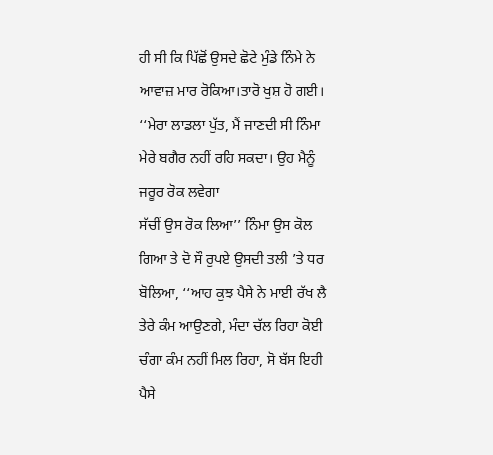ਹੀ ਸੀ ਕਿ ਪਿੱਛੋਂ ਉਸਦੇ ਛੋਟੇ ਮੁੰਡੇ ਨਿੰਮੇ ਨੇ ਆਵਾਜ਼ ਮਾਰ ਰੋਕਿਆ।ਤਾਰੋ ਖੁਸ਼ ਹੋ ਗਈ। ‘‘ਮੇਰਾ ਲਾਡਲਾ ਪੁੱਤ, ਮੈਂ ਜਾਣਦੀ ਸੀ ਨਿੰਮਾ ਮੇਰੇ ਬਗੈਰ ਨਹੀਂ ਰਹਿ ਸਕਦਾ। ਉਹ ਮੈਨੂੰ ਜਰੂਰ ਰੋਕ ਲਵੇਗਾ
ਸੱਚੀਂ ਉਸ ਰੋਕ ਲਿਆ’’ ਨਿੰਮਾ ਉਸ ਕੋਲ ਗਿਆ ਤੇ ਦੋ ਸੌ ਰੁਪਏ ਉਸਦੀ ਤਲੀ ’ਤੇ ਧਰ ਬੋਲਿਆ, ‘‘ਆਹ ਕੁਝ ਪੈਸੇ ਨੇ ਮਾਈ ਰੱਖ ਲੈ ਤੇਰੇ ਕੰਮ ਆਉਣਗੇ, ਮੰਦਾ ਚੱਲ ਰਿਹਾ ਕੋਈ ਚੰਗਾ ਕੰਮ ਨਹੀਂ ਮਿਲ ਰਿਹਾ, ਸੋ ਬੱਸ ਇਹੀ ਪੈਸੇ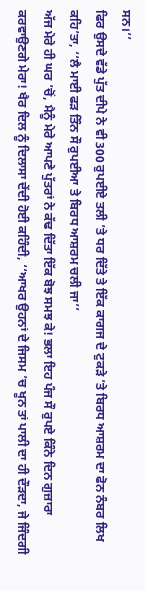ਸਨ।’’
ਫਿਰ ਉਸਦੇ ਵੱਡੇ ਪੁੱਤ ਦੀਪੇ ਨੇ ਵੀ 300 ਰੁਪਈਏ ਤਲੀ ’ਤੇ ਧਰ ਦਿੱਤੇ ਤੇ ਇੱਕ ਕਾਗਜ ਦੇ ਟੁਕੜੇ ’ਤੇ ਬਿਰਧ ਆਸ਼ਰਮ ਦਾ ਫੋਨ ਨੰਬਰ ਲਿਖ ਕਹਿ’ਤਾ, ‘‘ਲੈ ਮਾਈ ਫੜ ਤਿੰਨ ਸੌ ਰੁਪਈਆ ਤੇ ਬਿਰਧ ਆਸ਼ਰਮ ਚਲੀ ਜਾ’’
ਅੱਜ ਮੇਰੇ ਹੀ ਘਰ ’ਚੋਂ, ਮੈਨੂੰ ਮੇਰੇ ਆਪਣੇ ਪੁੱਤਰਾਂ ਨੇ ਕੱਢ ਦਿੱਤਾ ਇੱਕ ਬੋਝ ਸਮਝ ਕੇ! ਭਲਾ ਇਹ ਪੰਜ ਸੌ ਰੁਪਏ ਕਿੰਨੇ ਦਿਨ ਗੁਜ਼ਾਰਾ ਕਰਵਾਉਣਗੇ ਮੇਰਾ! ਖੈਰ ਦਿਲ ਨੂੰ ਦਿਲਾਸਾ ਦੇਂਦੀ ਹੋਈ ਕਹਿੰਦੀ, ‘‘ਆਖਰ ਉਹਨਾਂ ਦੇ ਜਿਸਮ ’ਚ ਖੂਨ ਤਾਂ ਪਾਲੀ ਦਾ ਹੀ ਦੌੜਦਾ, ਜੇ ਜਿੰਦਗੀ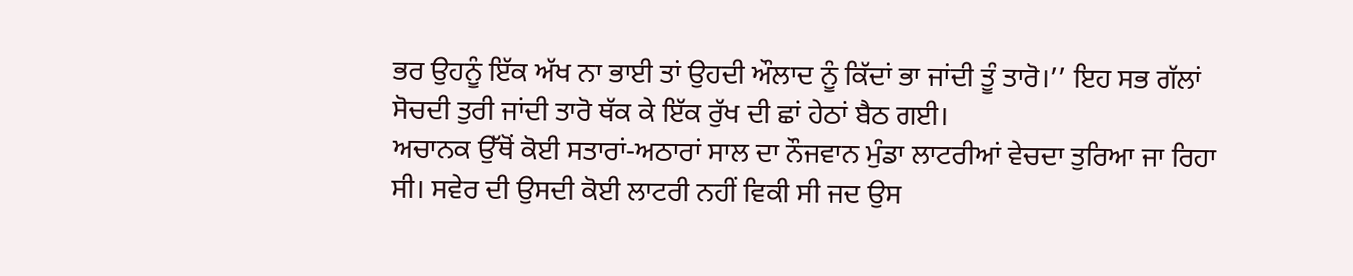ਭਰ ਉਹਨੂੰ ਇੱਕ ਅੱਖ ਨਾ ਭਾਈ ਤਾਂ ਉਹਦੀ ਔਲਾਦ ਨੂੰ ਕਿੱਦਾਂ ਭਾ ਜਾਂਦੀ ਤੂੰ ਤਾਰੋ।’’ ਇਹ ਸਭ ਗੱਲਾਂ ਸੋਚਦੀ ਤੁਰੀ ਜਾਂਦੀ ਤਾਰੋ ਥੱਕ ਕੇ ਇੱਕ ਰੁੱਖ ਦੀ ਛਾਂ ਹੇਠਾਂ ਬੈਠ ਗਈ।
ਅਚਾਨਕ ਉੱਥੋਂ ਕੋਈ ਸਤਾਰਾਂ-ਅਠਾਰਾਂ ਸਾਲ ਦਾ ਨੌਜਵਾਨ ਮੁੰਡਾ ਲਾਟਰੀਆਂ ਵੇਚਦਾ ਤੁਰਿਆ ਜਾ ਰਿਹਾ ਸੀ। ਸਵੇਰ ਦੀ ਉਸਦੀ ਕੋਈ ਲਾਟਰੀ ਨਹੀਂ ਵਿਕੀ ਸੀ ਜਦ ਉਸ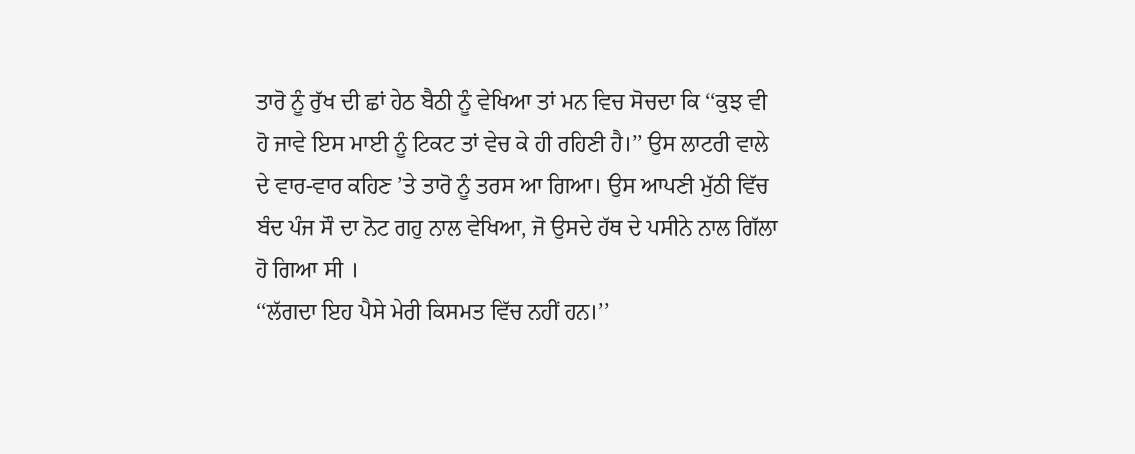ਤਾਰੋ ਨੂੰ ਰੁੱਖ ਦੀ ਛਾਂ ਹੇਠ ਬੈਠੀ ਨੂੰ ਵੇਖਿਆ ਤਾਂ ਮਨ ਵਿਚ ਸੋਚਦਾ ਕਿ ‘‘ਕੁਝ ਵੀ ਹੋ ਜਾਵੇ ਇਸ ਮਾਈ ਨੂੰ ਟਿਕਟ ਤਾਂ ਵੇਚ ਕੇ ਹੀ ਰਹਿਣੀ ਹੈ।’’ ਉਸ ਲਾਟਰੀ ਵਾਲੇ ਦੇ ਵਾਰ-ਵਾਰ ਕਹਿਣ ’ਤੇ ਤਾਰੋ ਨੂੰ ਤਰਸ ਆ ਗਿਆ। ਉਸ ਆਪਣੀ ਮੁੱਠੀ ਵਿੱਚ ਬੰਦ ਪੰਜ ਸੌ ਦਾ ਨੋਟ ਗਹੁ ਨਾਲ ਵੇਖਿਆ, ਜੋ ਉਸਦੇ ਹੱਥ ਦੇ ਪਸੀਨੇ ਨਾਲ ਗਿੱਲਾ ਹੋ ਗਿਆ ਸੀ ।
‘‘ਲੱਗਦਾ ਇਹ ਪੈਸੇ ਮੇਰੀ ਕਿਸਮਤ ਵਿੱਚ ਨਹੀਂ ਹਨ।’’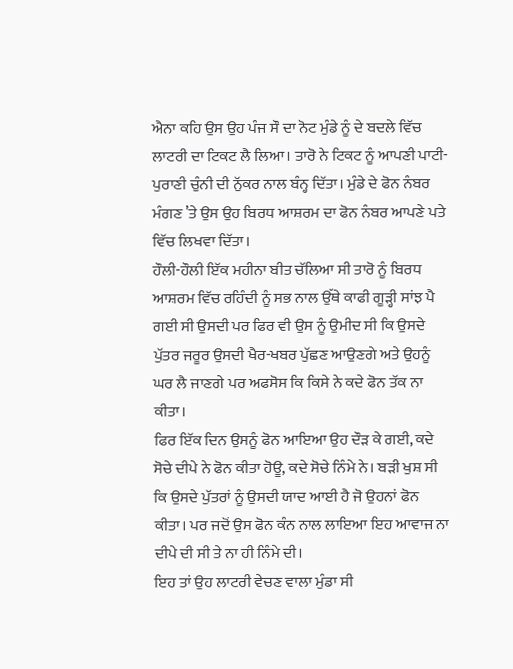ਐਨਾ ਕਹਿ ਉਸ ਉਹ ਪੰਜ ਸੌ ਦਾ ਨੋਟ ਮੁੰਡੇ ਨੂੰ ਦੇ ਬਦਲੇ ਵਿੱਚ ਲਾਟਰੀ ਦਾ ਟਿਕਟ ਲੈ ਲਿਆ। ਤਾਰੋ ਨੇ ਟਿਕਟ ਨੂੰ ਆਪਣੀ ਪਾਟੀ-ਪੁਰਾਣੀ ਚੁੰਨੀ ਦੀ ਨੁੱਕਰ ਨਾਲ ਬੰਨ੍ਹ ਦਿੱਤਾ। ਮੁੰਡੇ ਦੇ ਫੋਨ ਨੰਬਰ ਮੰਗਣ ’ਤੇ ਉਸ ਉਹ ਬਿਰਧ ਆਸ਼ਰਮ ਦਾ ਫੋਨ ਨੰਬਰ ਆਪਣੇ ਪਤੇ ਵਿੱਚ ਲਿਖਵਾ ਦਿੱਤਾ।
ਹੌਲੀ-ਹੌਲੀ ਇੱਕ ਮਹੀਨਾ ਬੀਤ ਚੱਲਿਆ ਸੀ ਤਾਰੋ ਨੂੰ ਬਿਰਧ ਆਸ਼ਰਮ ਵਿੱਚ ਰਹਿੰਦੀ ਨੂੰ ਸਭ ਨਾਲ ਉੱਥੇ ਕਾਫੀ ਗੂੜ੍ਹੀ ਸਾਂਝ ਪੈ ਗਈ ਸੀ ਉਸਦੀ ਪਰ ਫਿਰ ਵੀ ਉਸ ਨੂੰ ਉਮੀਦ ਸੀ ਕਿ ਉਸਦੇ ਪੁੱਤਰ ਜਰੂਰ ਉਸਦੀ ਖੈਰ-ਖਬਰ ਪੁੱਛਣ ਆਉਣਗੇ ਅਤੇ ਉਹਨੂੰ ਘਰ ਲੈ ਜਾਣਗੇ ਪਰ ਅਫਸੋਸ ਕਿ ਕਿਸੇ ਨੇ ਕਦੇ ਫੋਨ ਤੱਕ ਨਾ ਕੀਤਾ।
ਫਿਰ ਇੱਕ ਦਿਨ ਉਸਨੂੰ ਫੋਨ ਆਇਆ ਉਹ ਦੌੜ ਕੇ ਗਈ, ਕਦੇ ਸੋਚੇ ਦੀਪੇ ਨੇ ਫੋਨ ਕੀਤਾ ਹੋਊ, ਕਦੇ ਸੋਚੇ ਨਿੰਮੇ ਨੇ। ਬੜੀ ਖੁਸ਼ ਸੀ ਕਿ ਉਸਦੇ ਪੁੱਤਰਾਂ ਨੂੰ ਉਸਦੀ ਯਾਦ ਆਈ ਹੈ ਜੋ ਉਹਨਾਂ ਫੋਨ ਕੀਤਾ। ਪਰ ਜਦੋਂ ਉਸ ਫੋਨ ਕੰਨ ਨਾਲ ਲਾਇਆ ਇਹ ਆਵਾਜ ਨਾ ਦੀਪੇ ਦੀ ਸੀ ਤੇ ਨਾ ਹੀ ਨਿੰਮੇ ਦੀ।
ਇਹ ਤਾਂ ਉਹ ਲਾਟਰੀ ਵੇਚਣ ਵਾਲਾ ਮੁੰਡਾ ਸੀ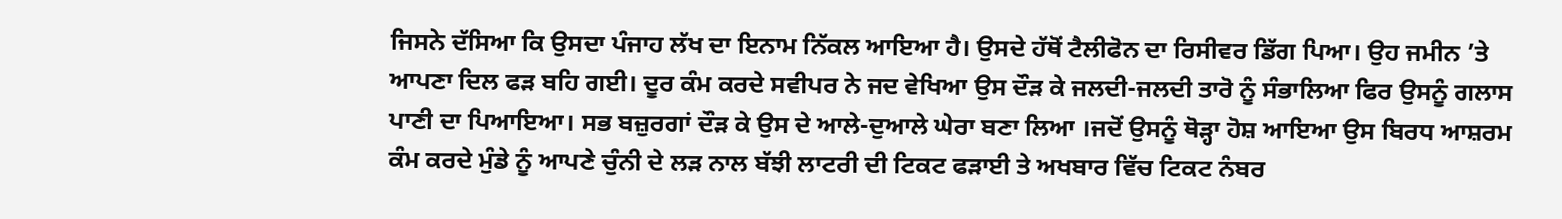ਜਿਸਨੇ ਦੱਸਿਆ ਕਿ ਉਸਦਾ ਪੰਜਾਹ ਲੱਖ ਦਾ ਇਨਾਮ ਨਿੱਕਲ ਆਇਆ ਹੈ। ਉਸਦੇ ਹੱਥੋਂ ਟੈਲੀਫੋਨ ਦਾ ਰਿਸੀਵਰ ਡਿੱਗ ਪਿਆ। ਉਹ ਜਮੀਨ ’ਤੇ ਆਪਣਾ ਦਿਲ ਫੜ ਬਹਿ ਗਈ। ਦੂਰ ਕੰਮ ਕਰਦੇ ਸਵੀਪਰ ਨੇ ਜਦ ਵੇਖਿਆ ਉਸ ਦੌੜ ਕੇ ਜਲਦੀ-ਜਲਦੀ ਤਾਰੋ ਨੂੰ ਸੰਭਾਲਿਆ ਫਿਰ ਉਸਨੂੰ ਗਲਾਸ ਪਾਣੀ ਦਾ ਪਿਆਇਆ। ਸਭ ਬਜ਼ੁਰਗਾਂ ਦੌੜ ਕੇ ਉਸ ਦੇ ਆਲੇ-ਦੁਆਲੇ ਘੇਰਾ ਬਣਾ ਲਿਆ ।ਜਦੋਂ ਉਸਨੂੰ ਥੋੜ੍ਹਾ ਹੋਸ਼ ਆਇਆ ਉਸ ਬਿਰਧ ਆਸ਼ਰਮ ਕੰਮ ਕਰਦੇ ਮੁੰਡੇ ਨੂੰ ਆਪਣੇ ਚੁੰਨੀ ਦੇ ਲੜ ਨਾਲ ਬੱਝੀ ਲਾਟਰੀ ਦੀ ਟਿਕਟ ਫੜਾਈ ਤੇ ਅਖਬਾਰ ਵਿੱਚ ਟਿਕਟ ਨੰਬਰ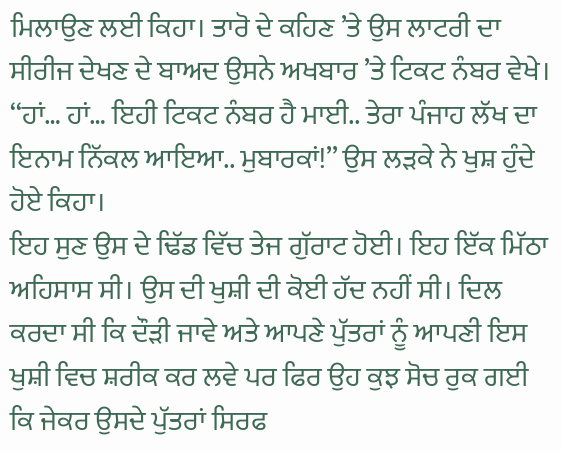ਮਿਲਾਉਣ ਲਈ ਕਿਹਾ। ਤਾਰੋ ਦੇ ਕਹਿਣ ’ਤੇ ਉਸ ਲਾਟਰੀ ਦਾ ਸੀਰੀਜ ਦੇਖਣ ਦੇ ਬਾਅਦ ਉਸਨੇ ਅਖਬਾਰ ’ਤੇ ਟਿਕਟ ਨੰਬਰ ਵੇਖੇ।
‘‘ਹਾਂ… ਹਾਂ… ਇਹੀ ਟਿਕਟ ਨੰਬਰ ਹੈ ਮਾਈ.. ਤੇਰਾ ਪੰਜਾਹ ਲੱਖ ਦਾ ਇਨਾਮ ਨਿੱਕਲ ਆਇਆ.. ਮੁਬਾਰਕਾਂ!’’ ਉਸ ਲੜਕੇ ਨੇ ਖੁਸ਼ ਹੁੰਦੇ ਹੋਏ ਕਿਹਾ।
ਇਹ ਸੁਣ ਉਸ ਦੇ ਢਿੱਡ ਵਿੱਚ ਤੇਜ ਗੁੱਰਾਟ ਹੋਈ। ਇਹ ਇੱਕ ਮਿੱਠਾ ਅਹਿਸਾਸ ਸੀ। ਉਸ ਦੀ ਖੁਸ਼ੀ ਦੀ ਕੋਈ ਹੱਦ ਨਹੀਂ ਸੀ। ਦਿਲ ਕਰਦਾ ਸੀ ਕਿ ਦੌੜੀ ਜਾਵੇ ਅਤੇ ਆਪਣੇ ਪੁੱਤਰਾਂ ਨੂੰ ਆਪਣੀ ਇਸ ਖੁਸ਼ੀ ਵਿਚ ਸ਼ਰੀਕ ਕਰ ਲਵੇ ਪਰ ਫਿਰ ਉਹ ਕੁਝ ਸੋਚ ਰੁਕ ਗਈ ਕਿ ਜੇਕਰ ਉਸਦੇ ਪੁੱਤਰਾਂ ਸਿਰਫ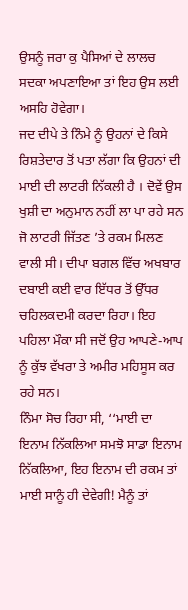ਉਸਨੂੰ ਜਰਾ ਕੁ ਪੈਸਿਆਂ ਦੇ ਲਾਲਚ ਸਦਕਾ ਅਪਣਾਇਆ ਤਾਂ ਇਹ ਉਸ ਲਈ ਅਸਹਿ ਹੋਵੇਗਾ।
ਜਦ ਦੀਪੇ ਤੇ ਨਿੰਮੇ ਨੂੰ ਉਹਨਾਂ ਦੇ ਕਿਸੇ ਰਿਸ਼ਤੇਦਾਰ ਤੋਂ ਪਤਾ ਲੱਗਾ ਕਿ ਉਹਨਾਂ ਦੀ ਮਾਈ ਦੀ ਲਾਟਰੀ ਨਿੱਕਲੀ ਹੈ । ਦੋਵੇਂ ਉਸ ਖੁਸ਼ੀ ਦਾ ਅਨੁਮਾਨ ਨਹੀਂ ਲਾ ਪਾ ਰਹੇ ਸਨ ਜੋ ਲਾਟਰੀ ਜਿੱਤਣ ’ਤੇ ਰਕਮ ਮਿਲਣ ਵਾਲੀ ਸੀ। ਦੀਪਾ ਬਗਲ ਵਿੱਚ ਅਖਬਾਰ ਦਬਾਈ ਕਈ ਵਾਰ ਇੱਧਰ ਤੋਂ ਉੱਧਰ ਚਹਿਲਕਦਮੀ ਕਰਦਾ ਰਿਹਾ। ਇਹ ਪਹਿਲਾ ਮੌਕਾ ਸੀ ਜਦੋਂ ਉਹ ਆਪਣੇ-ਆਪ ਨੂੰ ਕੁੱਝ ਵੱਖਰਾ ਤੇ ਅਮੀਰ ਮਹਿਸੂਸ ਕਰ ਰਹੇ ਸਨ।
ਨਿੰਮਾ ਸੋਚ ਰਿਹਾ ਸੀ, ‘‘ਮਾਈ ਦਾ ਇਨਾਮ ਨਿੱਕਲਿਆ ਸਮਝੋ ਸਾਡਾ ਇਨਾਮ ਨਿੱਕਲਿਆ, ਇਹ ਇਨਾਮ ਦੀ ਰਕਮ ਤਾਂ ਮਾਈ ਸਾਨੂੰ ਹੀ ਦੇਵੇਗੀ! ਮੈਨੂੰ ਤਾਂ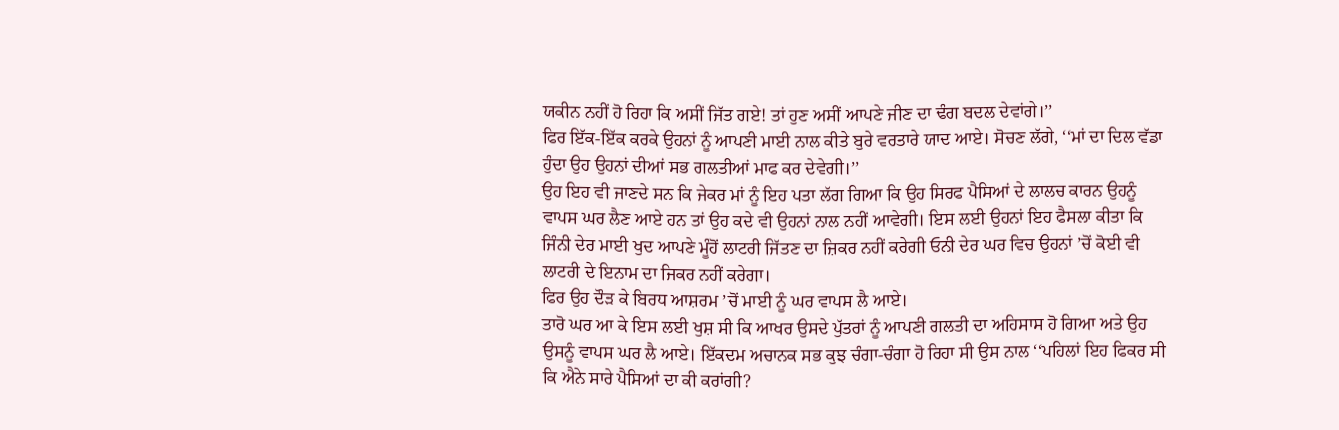ਯਕੀਨ ਨਹੀਂ ਹੋ ਰਿਹਾ ਕਿ ਅਸੀਂ ਜਿੱਤ ਗਏ! ਤਾਂ ਹੁਣ ਅਸੀਂ ਆਪਣੇ ਜੀਣ ਦਾ ਢੰਗ ਬਦਲ ਦੇਵਾਂਗੇ।’’
ਫਿਰ ਇੱਕ-ਇੱਕ ਕਰਕੇ ਉਹਨਾਂ ਨੂੰ ਆਪਣੀ ਮਾਈ ਨਾਲ ਕੀਤੇ ਬੁਰੇ ਵਰਤਾਰੇ ਯਾਦ ਆਏ। ਸੋਚਣ ਲੱਗੇ, ‘‘ਮਾਂ ਦਾ ਦਿਲ ਵੱਡਾ ਹੁੰਦਾ ਉਹ ਉਹਨਾਂ ਦੀਆਂ ਸਭ ਗਲਤੀਆਂ ਮਾਫ ਕਰ ਦੇਵੇਗੀ।’’
ਉਹ ਇਹ ਵੀ ਜਾਣਦੇ ਸਨ ਕਿ ਜੇਕਰ ਮਾਂ ਨੂੰ ਇਹ ਪਤਾ ਲੱਗ ਗਿਆ ਕਿ ਉਹ ਸਿਰਫ ਪੈਸਿਆਂ ਦੇ ਲਾਲਚ ਕਾਰਨ ਉਹਨੂੰ ਵਾਪਸ ਘਰ ਲੈਣ ਆਏ ਹਨ ਤਾਂ ਉਹ ਕਦੇ ਵੀ ਉਹਨਾਂ ਨਾਲ ਨਹੀਂ ਆਵੇਗੀ। ਇਸ ਲਈ ਉਹਨਾਂ ਇਹ ਫੈਸਲਾ ਕੀਤਾ ਕਿ ਜਿੰਨੀ ਦੇਰ ਮਾਈ ਖੁਦ ਆਪਣੇ ਮੂੰਹੋਂ ਲਾਟਰੀ ਜਿੱਤਣ ਦਾ ਜ਼ਿਕਰ ਨਹੀਂ ਕਰੇਗੀ ਓਨੀ ਦੇਰ ਘਰ ਵਿਚ ਉਹਨਾਂ ’ਚੋਂ ਕੋਈ ਵੀ ਲਾਟਰੀ ਦੇ ਇਨਾਮ ਦਾ ਜਿਕਰ ਨਹੀਂ ਕਰੇਗਾ।
ਫਿਰ ਉਹ ਦੌੜ ਕੇ ਬਿਰਧ ਆਸ਼ਰਮ ’ਚੋਂ ਮਾਈ ਨੂੰ ਘਰ ਵਾਪਸ ਲੈ ਆਏ।
ਤਾਰੋ ਘਰ ਆ ਕੇ ਇਸ ਲਈ ਖੁਸ਼ ਸੀ ਕਿ ਆਖਰ ਉਸਦੇ ਪੁੱਤਰਾਂ ਨੂੰ ਆਪਣੀ ਗਲਤੀ ਦਾ ਅਹਿਸਾਸ ਹੋ ਗਿਆ ਅਤੇ ਉਹ ਉਸਨੂੰ ਵਾਪਸ ਘਰ ਲੈ ਆਏ। ਇੱਕਦਮ ਅਚਾਨਕ ਸਭ ਕੁਝ ਚੰਗਾ-ਚੰਗਾ ਹੋ ਰਿਹਾ ਸੀ ਉਸ ਨਾਲ ‘‘ਪਹਿਲਾਂ ਇਹ ਫਿਕਰ ਸੀ ਕਿ ਐਨੇ ਸਾਰੇ ਪੈਸਿਆਂ ਦਾ ਕੀ ਕਰਾਂਗੀ?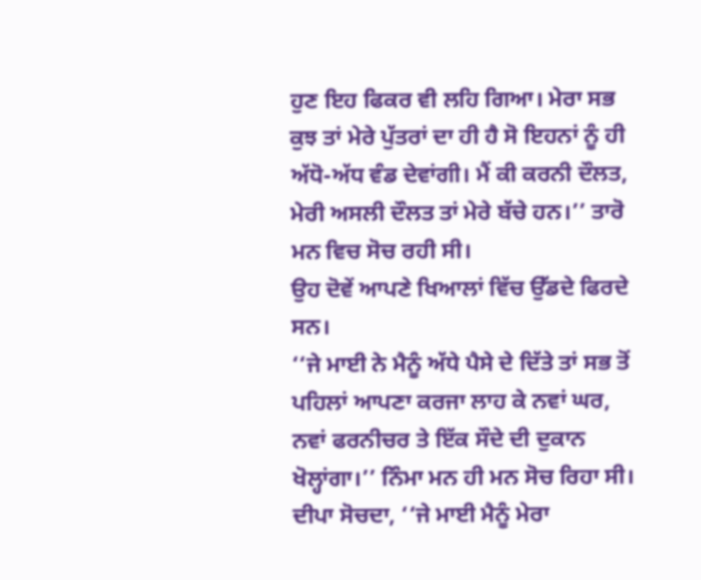ਹੁਣ ਇਹ ਫਿਕਰ ਵੀ ਲਹਿ ਗਿਆ। ਮੇਰਾ ਸਭ ਕੁਝ ਤਾਂ ਮੇਰੇ ਪੁੱਤਰਾਂ ਦਾ ਹੀ ਹੈ ਸੋ ਇਹਨਾਂ ਨੂੰ ਹੀ ਅੱਧੋ-ਅੱਧ ਵੰਡ ਦੇਵਾਂਗੀ। ਮੈਂ ਕੀ ਕਰਨੀ ਦੌਲਤ, ਮੇਰੀ ਅਸਲੀ ਦੌਲਤ ਤਾਂ ਮੇਰੇ ਬੱਚੇ ਹਨ।’’ ਤਾਰੋ ਮਨ ਵਿਚ ਸੋਚ ਰਹੀ ਸੀ।
ਉਹ ਦੋਵੇਂ ਆਪਣੇ ਖਿਆਲਾਂ ਵਿੱਚ ਉੱਡਦੇ ਫਿਰਦੇ ਸਨ।
‘‘ਜੇ ਮਾਈ ਨੇ ਮੈਨੂੰ ਅੱਧੇ ਪੈਸੇ ਦੇ ਦਿੱਤੇ ਤਾਂ ਸਭ ਤੋਂ ਪਹਿਲਾਂ ਆਪਣਾ ਕਰਜਾ ਲਾਹ ਕੇ ਨਵਾਂ ਘਰ, ਨਵਾਂ ਫਰਨੀਚਰ ਤੇ ਇੱਕ ਸੌਦੇ ਦੀ ਦੁਕਾਨ ਖੋਲ੍ਹਾਂਗਾ।’’ ਨਿੰਮਾ ਮਨ ਹੀ ਮਨ ਸੋਚ ਰਿਹਾ ਸੀ। ਦੀਪਾ ਸੋਚਦਾ, ‘‘ਜੇ ਮਾਈ ਮੈਨੂੰ ਮੇਰਾ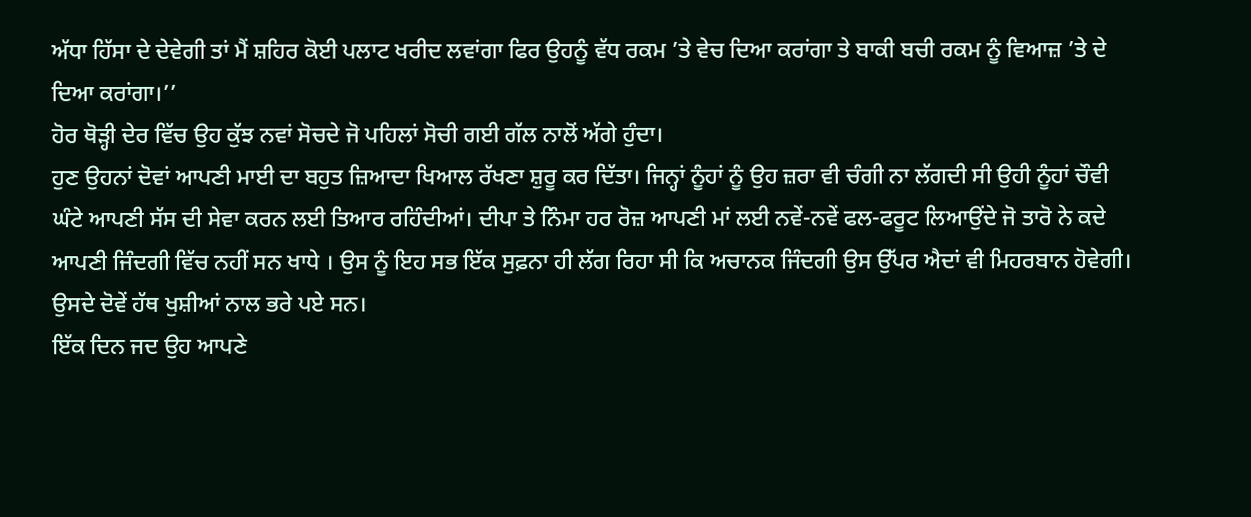ਅੱਧਾ ਹਿੱਸਾ ਦੇ ਦੇਵੇਗੀ ਤਾਂ ਮੈਂ ਸ਼ਹਿਰ ਕੋਈ ਪਲਾਟ ਖਰੀਦ ਲਵਾਂਗਾ ਫਿਰ ਉਹਨੂੰ ਵੱਧ ਰਕਮ ’ਤੇ ਵੇਚ ਦਿਆ ਕਰਾਂਗਾ ਤੇ ਬਾਕੀ ਬਚੀ ਰਕਮ ਨੂੰ ਵਿਆਜ਼ ’ਤੇ ਦੇ ਦਿਆ ਕਰਾਂਗਾ।’’
ਹੋਰ ਥੋੜ੍ਹੀ ਦੇਰ ਵਿੱਚ ਉਹ ਕੁੱਝ ਨਵਾਂ ਸੋਚਦੇ ਜੋ ਪਹਿਲਾਂ ਸੋਚੀ ਗਈ ਗੱਲ ਨਾਲੋਂ ਅੱਗੇ ਹੁੰਦਾ।
ਹੁਣ ਉਹਨਾਂ ਦੋਵਾਂ ਆਪਣੀ ਮਾਈ ਦਾ ਬਹੁਤ ਜ਼ਿਆਦਾ ਖਿਆਲ ਰੱਖਣਾ ਸ਼ੁਰੂ ਕਰ ਦਿੱਤਾ। ਜਿਨ੍ਹਾਂ ਨੂੰਹਾਂ ਨੂੰ ਉਹ ਜ਼ਰਾ ਵੀ ਚੰਗੀ ਨਾ ਲੱਗਦੀ ਸੀ ਉਹੀ ਨੂੰਹਾਂ ਚੌਵੀ ਘੰਟੇ ਆਪਣੀ ਸੱਸ ਦੀ ਸੇਵਾ ਕਰਨ ਲਈ ਤਿਆਰ ਰਹਿੰਦੀਆਂ। ਦੀਪਾ ਤੇ ਨਿੰਮਾ ਹਰ ਰੋਜ਼ ਆਪਣੀ ਮਾਂ ਲਈ ਨਵੇਂ-ਨਵੇਂ ਫਲ-ਫਰੂਟ ਲਿਆਉਂਦੇ ਜੋ ਤਾਰੋ ਨੇ ਕਦੇ ਆਪਣੀ ਜਿੰਦਗੀ ਵਿੱਚ ਨਹੀਂ ਸਨ ਖਾਧੇ । ਉਸ ਨੂੰ ਇਹ ਸਭ ਇੱਕ ਸੁਫ਼ਨਾ ਹੀ ਲੱਗ ਰਿਹਾ ਸੀ ਕਿ ਅਚਾਨਕ ਜਿੰਦਗੀ ਉਸ ਉੱਪਰ ਐਦਾਂ ਵੀ ਮਿਹਰਬਾਨ ਹੋਵੇਗੀ। ਉਸਦੇ ਦੋਵੇਂ ਹੱਥ ਖੁਸ਼ੀਆਂ ਨਾਲ ਭਰੇ ਪਏ ਸਨ।
ਇੱਕ ਦਿਨ ਜਦ ਉਹ ਆਪਣੇ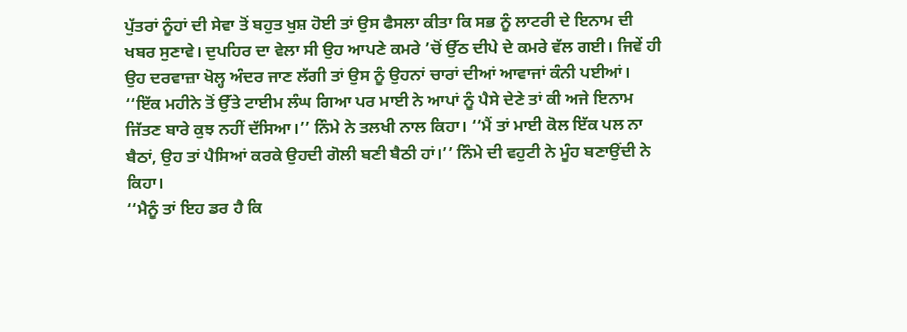ਪੁੱਤਰਾਂ ਨੂੰਹਾਂ ਦੀ ਸੇਵਾ ਤੋਂ ਬਹੁਤ ਖੁਸ਼ ਹੋਈ ਤਾਂ ਉਸ ਫੈਸਲਾ ਕੀਤਾ ਕਿ ਸਭ ਨੂੰ ਲਾਟਰੀ ਦੇ ਇਨਾਮ ਦੀ ਖਬਰ ਸੁਣਾਵੇ। ਦੁਪਹਿਰ ਦਾ ਵੇਲਾ ਸੀ ਉਹ ਆਪਣੇ ਕਮਰੇ ’ਚੋਂ ਉੱਠ ਦੀਪੇ ਦੇ ਕਮਰੇ ਵੱਲ ਗਈ। ਜਿਵੇਂ ਹੀ ਉਹ ਦਰਵਾਜ਼ਾ ਖੋਲ੍ਹ ਅੰਦਰ ਜਾਣ ਲੱਗੀ ਤਾਂ ਉਸ ਨੂੰ ਉਹਨਾਂ ਚਾਰਾਂ ਦੀਆਂ ਆਵਾਜਾਂ ਕੰਨੀ ਪਈਆਂ।
‘‘ਇੱਕ ਮਹੀਨੇ ਤੋਂ ਉੱਤੇ ਟਾਈਮ ਲੰਘ ਗਿਆ ਪਰ ਮਾਈ ਨੇ ਆਪਾਂ ਨੂੰ ਪੈਸੇ ਦੇਣੇ ਤਾਂ ਕੀ ਅਜੇ ਇਨਾਮ ਜਿੱਤਣ ਬਾਰੇ ਕੁਝ ਨਹੀਂ ਦੱਸਿਆ।’’ ਨਿੰਮੇ ਨੇ ਤਲਖੀ ਨਾਲ ਕਿਹਾ। ‘‘ਮੈਂ ਤਾਂ ਮਾਈ ਕੋਲ ਇੱਕ ਪਲ ਨਾ ਬੈਠਾਂ, ਉਹ ਤਾਂ ਪੈਸਿਆਂ ਕਰਕੇ ਉਹਦੀ ਗੋਲੀ ਬਣੀ ਬੈਠੀ ਹਾਂ।’’ ਨਿੰਮੇ ਦੀ ਵਹੁਟੀ ਨੇ ਮੂੰਹ ਬਣਾਉਂਦੀ ਨੇ ਕਿਹਾ।
‘‘ਮੈਨੂੰ ਤਾਂ ਇਹ ਡਰ ਹੈ ਕਿ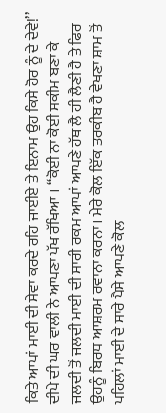ਕਿਤੇ ਆਪਾਂ ਮਾਈ ਦੀ ਸੇਵਾ ਕਰਦੇ ਰਹਿ ਜਾਈਏ ਤੇ ਇਨਾਮ ਉਹ ਕਿਸੇ ਹੋਰ ਨੂੰ ਦੇ ਦੇਵੇ!’’ ਦੀਪੇ ਦੀ ਘਰ ਵਾਲੀ ਨੇ ਆਪਣਾ ਪੱਖ ਰੱਖਿਆ । ‘‘ਕੋਈ ਨਾ ਕੋਈ ਸਕੀਮ ਬਣਾ ਕੇ ਜਲਦੀ ਤੋਂ ਜਲਦੀ ਮਾਈ ਦੀ ਸਾਰੀ ਰਕਮ ਆਪਾਂ ਆਪਣੇ ਹੱਥ ਲੈ ਹੀ ਲੈਣੀ ਹੈ ਤੇ ਫਿਰ ਉਹਨੂੰ ਬਿਰਧ ਆਸ਼ਰਮ ਰਵਾਨਾ ਕਰਨਾ। ਮੇਰੇ ਕੋਲ ਇੱਕ ਤਰਕੀਬ ਹੈ ਵੇਖਣਾ ਸ਼ਾਮ ਤੋਂ ਪਹਿਲਾਂ ਮਾਈ ਦੇ ਸਾਰੇ ਪੈਸੇ ਆਪਣੇ ਕੋਲ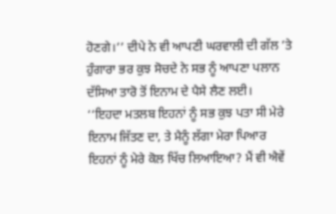ਹੋਣਗੇ।’’ ਦੀਪੇ ਨੇ ਵੀ ਆਪਣੀ ਘਰਵਾਲੀ ਦੀ ਗੱਲ ’ਤੇ ਹੁੰਗਾਰਾ ਭਰ ਕੁਝ ਸੋਚਦੇ ਨੇ ਸਭ ਨੂੰ ਆਪਣਾ ਪਲਾਨ ਦੱਸਿਆ ਤਾਰੋ ਤੋਂ ਇਨਾਮ ਦੇ ਪੈਸੇ ਲੈਣ ਲਈ।
‘‘ਇਹਦਾ ਮਤਲਬ ਇਹਨਾਂ ਨੂੰ ਸਭ ਕੁਝ ਪਤਾ ਸੀ ਮੇਰੇ ਇਨਾਮ ਜਿੱਤਣ ਦਾ, ਤੇ ਮੈਨੂੰ ਲੱਗਾ ਮੇਰਾ ਪਿਆਰ ਇਹਨਾਂ ਨੂੰ ਮੇਰੇ ਕੋਲ ਖਿੱਚ ਲਿਆਇਆ? ਮੈਂ ਵੀ ਐਵੇਂ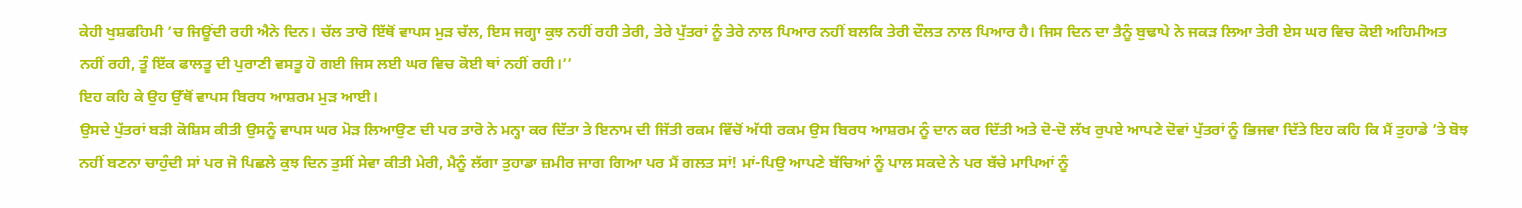ਕੇਹੀ ਖੁਸ਼ਫਹਿਮੀ ’ਚ ਜਿਊਂਦੀ ਰਹੀ ਐਨੇ ਦਿਨ। ਚੱਲ ਤਾਰੋ ਇੱਥੋਂ ਵਾਪਸ ਮੁੜ ਚੱਲ, ਇਸ ਜਗ੍ਹਾ ਕੁਝ ਨਹੀਂ ਰਹੀ ਤੇਰੀ, ਤੇਰੇ ਪੁੱਤਰਾਂ ਨੂੰ ਤੇਰੇ ਨਾਲ ਪਿਆਰ ਨਹੀਂ ਬਲਕਿ ਤੇਰੀ ਦੌਲਤ ਨਾਲ ਪਿਆਰ ਹੈ। ਜਿਸ ਦਿਨ ਦਾ ਤੈਨੂੰ ਬੁਢਾਪੇ ਨੇ ਜਕੜ ਲਿਆ ਤੇਰੀ ਏਸ ਘਰ ਵਿਚ ਕੋਈ ਅਹਿਮੀਅਤ ਨਹੀਂ ਰਹੀ, ਤੂੰ ਇੱਕ ਫਾਲਤੂ ਦੀ ਪੁਰਾਣੀ ਵਸਤੂ ਹੋ ਗਈ ਜਿਸ ਲਈ ਘਰ ਵਿਚ ਕੋਈ ਥਾਂ ਨਹੀਂ ਰਹੀ।’’
ਇਹ ਕਹਿ ਕੇ ਉਹ ਉੱਥੋਂ ਵਾਪਸ ਬਿਰਧ ਆਸ਼ਰਮ ਮੁੜ ਆਈ।
ਉਸਦੇ ਪੁੱਤਰਾਂ ਬੜੀ ਕੋਸ਼ਿਸ ਕੀਤੀ ਉਸਨੂੰ ਵਾਪਸ ਘਰ ਮੋੜ ਲਿਆਉਣ ਦੀ ਪਰ ਤਾਰੋ ਨੇ ਮਨ੍ਹਾ ਕਰ ਦਿੱਤਾ ਤੇ ਇਨਾਮ ਦੀ ਜਿੱਤੀ ਰਕਮ ਵਿੱਚੋਂ ਅੱਧੀ ਰਕਮ ਉਸ ਬਿਰਧ ਆਸ਼ਰਮ ਨੂੰ ਦਾਨ ਕਰ ਦਿੱਤੀ ਅਤੇ ਦੋ-ਦੋ ਲੱਖ ਰੁਪਏ ਆਪਣੇ ਦੋਵਾਂ ਪੁੱਤਰਾਂ ਨੂੰ ਭਿਜਵਾ ਦਿੱਤੇ ਇਹ ਕਹਿ ਕਿ ਮੈਂ ਤੁਹਾਡੇ ’ਤੇ ਬੋਝ ਨਹੀਂ ਬਣਨਾ ਚਾਹੁੰਦੀ ਸਾਂ ਪਰ ਜੋ ਪਿਛਲੇ ਕੁਝ ਦਿਨ ਤੁਸੀਂ ਸੇਵਾ ਕੀਤੀ ਮੇਰੀ, ਮੈਨੂੰ ਲੱਗਾ ਤੁਹਾਡਾ ਜ਼ਮੀਰ ਜਾਗ ਗਿਆ ਪਰ ਮੈਂ ਗਲਤ ਸਾਂ! ਮਾਂ-ਪਿਉ ਆਪਣੇ ਬੱਚਿਆਂ ਨੂੰ ਪਾਲ ਸਕਦੇ ਨੇ ਪਰ ਬੱਚੇ ਮਾਪਿਆਂ ਨੂੰ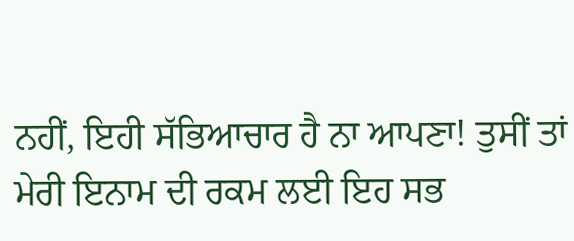ਨਹੀਂ, ਇਹੀ ਸੱਭਿਆਚਾਰ ਹੈ ਨਾ ਆਪਣਾ! ਤੁਸੀਂ ਤਾਂ ਮੇਰੀ ਇਨਾਮ ਦੀ ਰਕਮ ਲਈ ਇਹ ਸਭ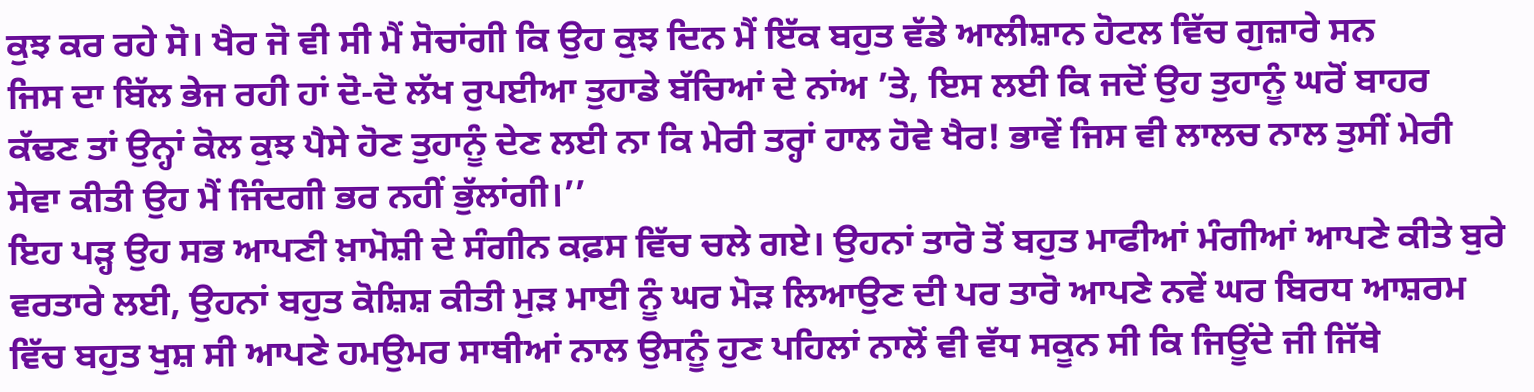ਕੁਝ ਕਰ ਰਹੇ ਸੋ। ਖੈਰ ਜੋ ਵੀ ਸੀ ਮੈਂ ਸੋਚਾਂਗੀ ਕਿ ਉਹ ਕੁਝ ਦਿਨ ਮੈਂ ਇੱਕ ਬਹੁਤ ਵੱਡੇ ਆਲੀਸ਼ਾਨ ਹੋਟਲ ਵਿੱਚ ਗੁਜ਼ਾਰੇ ਸਨ
ਜਿਸ ਦਾ ਬਿੱਲ ਭੇਜ ਰਹੀ ਹਾਂ ਦੋ-ਦੋ ਲੱਖ ਰੁਪਈਆ ਤੁਹਾਡੇ ਬੱਚਿਆਂ ਦੇ ਨਾਂਅ ’ਤੇ, ਇਸ ਲਈ ਕਿ ਜਦੋਂ ਉਹ ਤੁਹਾਨੂੰ ਘਰੋਂ ਬਾਹਰ ਕੱਢਣ ਤਾਂ ਉਨ੍ਹਾਂ ਕੋਲ ਕੁਝ ਪੈਸੇ ਹੋਣ ਤੁਹਾਨੂੰ ਦੇਣ ਲਈ ਨਾ ਕਿ ਮੇਰੀ ਤਰ੍ਹਾਂ ਹਾਲ ਹੋਵੇ ਖੈਰ! ਭਾਵੇਂ ਜਿਸ ਵੀ ਲਾਲਚ ਨਾਲ ਤੁਸੀਂ ਮੇਰੀ ਸੇਵਾ ਕੀਤੀ ਉਹ ਮੈਂ ਜਿੰਦਗੀ ਭਰ ਨਹੀਂ ਭੁੱਲਾਂਗੀ।’’
ਇਹ ਪੜ੍ਹ ਉਹ ਸਭ ਆਪਣੀ ਖ਼ਾਮੋਸ਼ੀ ਦੇ ਸੰਗੀਨ ਕਫ਼ਸ ਵਿੱਚ ਚਲੇ ਗਏ। ਉਹਨਾਂ ਤਾਰੋ ਤੋਂ ਬਹੁਤ ਮਾਫੀਆਂ ਮੰਗੀਆਂ ਆਪਣੇ ਕੀਤੇ ਬੁਰੇ ਵਰਤਾਰੇ ਲਈ, ਉਹਨਾਂ ਬਹੁਤ ਕੋਸ਼ਿਸ਼ ਕੀਤੀ ਮੁੜ ਮਾਈ ਨੂੰ ਘਰ ਮੋੜ ਲਿਆਉਣ ਦੀ ਪਰ ਤਾਰੋ ਆਪਣੇ ਨਵੇਂ ਘਰ ਬਿਰਧ ਆਸ਼ਰਮ ਵਿੱਚ ਬਹੁਤ ਖੁਸ਼ ਸੀ ਆਪਣੇ ਹਮਉਮਰ ਸਾਥੀਆਂ ਨਾਲ ਉਸਨੂੰ ਹੁਣ ਪਹਿਲਾਂ ਨਾਲੋਂ ਵੀ ਵੱਧ ਸਕੂਨ ਸੀ ਕਿ ਜਿਊਂਦੇ ਜੀ ਜਿੱਥੇ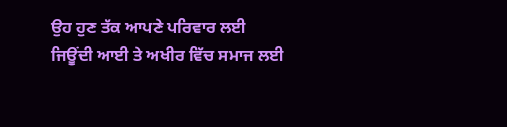ਉਹ ਹੁਣ ਤੱਕ ਆਪਣੇ ਪਰਿਵਾਰ ਲਈ ਜਿਊਂਦੀ ਆਈ ਤੇ ਅਖੀਰ ਵਿੱਚ ਸਮਾਜ ਲਈ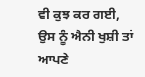ਵੀ ਕੁਝ ਕਰ ਗਈ,
ਉਸ ਨੂੰ ਐਨੀ ਖੁਸ਼ੀ ਤਾਂ ਆਪਣੇ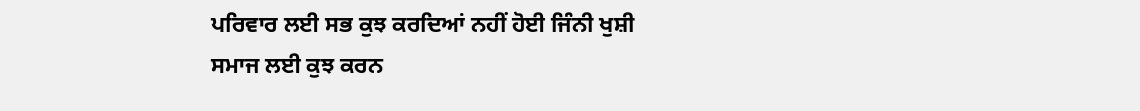ਪਰਿਵਾਰ ਲਈ ਸਭ ਕੁਝ ਕਰਦਿਆਂ ਨਹੀਂ ਹੋਈ ਜਿੰਨੀ ਖੁਸ਼ੀ ਸਮਾਜ ਲਈ ਕੁਝ ਕਰਨ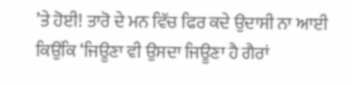’ਤੇ ਹੋਈ! ਤਾਰੋ ਦੇ ਮਨ ਵਿੱਚ ਫਿਰ ਕਦੇ ਉਦਾਸੀ ਨਾ ਆਈ ਕਿਉਂਕਿ ‘ਜਿਊਣਾ ਵੀ ਉਸਦਾ ਜਿਊਣਾ ਹੈ ਗੈਰਾਂ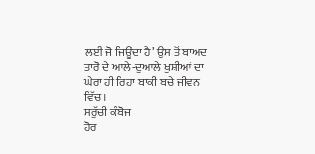ਲਈ ਜੋ ਜਿਊਂਦਾ ਹੈ’ ਉਸ ਤੋਂ ਬਾਅਦ ਤਾਰੋ ਦੇ ਆਲੇ-ਦੁਆਲੇ ਖੁਸ਼ੀਆਂ ਦਾ ਘੇਰਾ ਹੀ ਰਿਹਾ ਬਾਕੀ ਬਚੇ ਜੀਵਨ ਵਿੱਚ।
ਸਰੁੱਚੀ ਕੰਬੋਜ
ਹੋਰ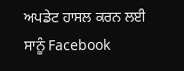ਅਪਡੇਟ ਹਾਸਲ ਕਰਨ ਲਈ ਸਾਨੂੰ Facebook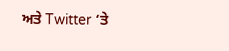ਅਤੇ Twitter ‘ਤੇ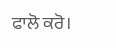ਫਾਲੋ ਕਰੋ।